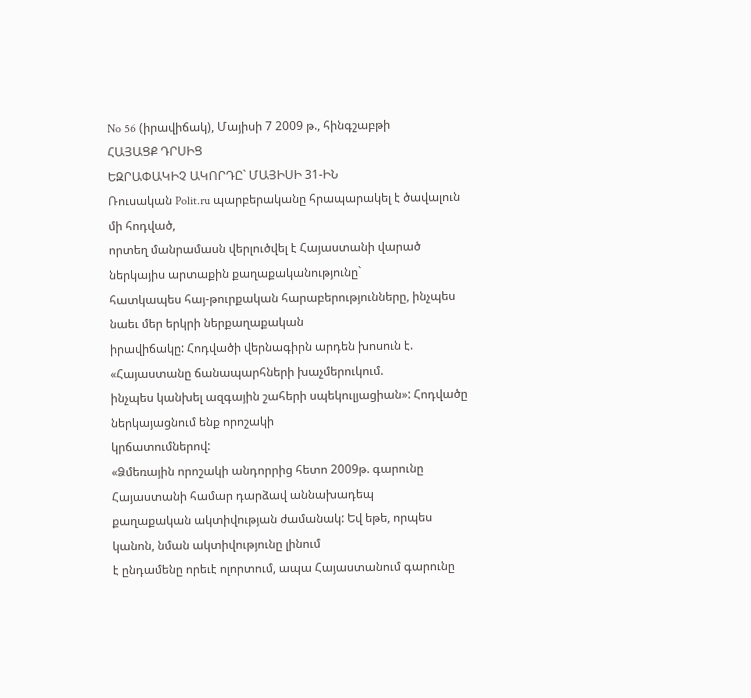No 56 (իրավիճակ), Մայիսի 7 2009 թ., հինգշաբթի
ՀԱՅԱՑՔ ԴՐՍԻՑ
ԵԶՐԱՓԱԿԻՉ ԱԿՈՐԴԸ` ՄԱՅԻՍԻ 31-ԻՆ
Ռուսական Polit.ru պարբերականը հրապարակել է ծավալուն մի հոդված,
որտեղ մանրամասն վերլուծվել է Հայաստանի վարած ներկայիս արտաքին քաղաքականությունը`
հատկապես հայ-թուրքական հարաբերությունները, ինչպես նաեւ մեր երկրի ներքաղաքական
իրավիճակը: Հոդվածի վերնագիրն արդեն խոսուն է. «Հայաստանը ճանապարհների խաչմերուկում.
ինչպես կանխել ազգային շահերի սպեկուլյացիան»: Հոդվածը ներկայացնում ենք որոշակի
կրճատումներով:
«Ձմեռային որոշակի անդորրից հետո 2009թ. գարունը Հայաստանի համար դարձավ աննախադեպ
քաղաքական ակտիվության ժամանակ: Եվ եթե, որպես կանոն, նման ակտիվությունը լինում
է ընդամենը որեւէ ոլորտում, ապա Հայաստանում գարունը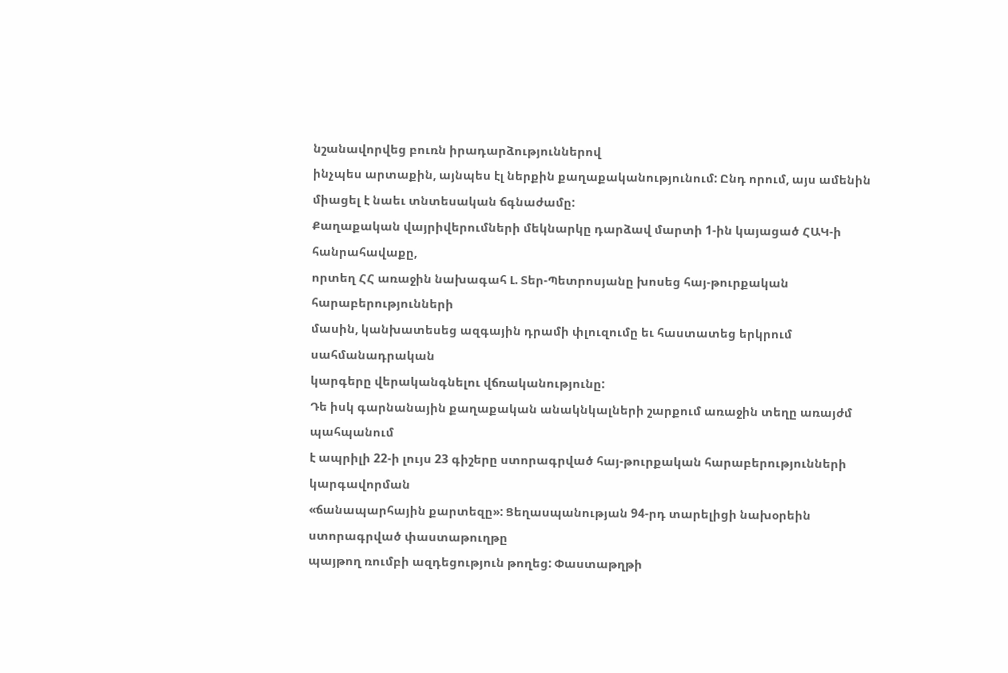նշանավորվեց բուռն իրադարձություններով
ինչպես արտաքին, այնպես էլ ներքին քաղաքականությունում: Ընդ որում, այս ամենին
միացել է նաեւ տնտեսական ճգնաժամը:
Քաղաքական վայրիվերումների մեկնարկը դարձավ մարտի 1-ին կայացած ՀԱԿ-ի հանրահավաքը,
որտեղ ՀՀ առաջին նախագահ Լ. Տեր-Պետրոսյանը խոսեց հայ-թուրքական հարաբերությունների
մասին, կանխատեսեց ազգային դրամի փլուզումը եւ հաստատեց երկրում սահմանադրական
կարգերը վերականգնելու վճռականությունը:
Դե իսկ գարնանային քաղաքական անակնկալների շարքում առաջին տեղը առայժմ պահպանում
է ապրիլի 22-ի լույս 23 գիշերը ստորագրված հայ-թուրքական հարաբերությունների կարգավորման
«ճանապարհային քարտեզը»: Ցեղասպանության 94-րդ տարելիցի նախօրեին ստորագրված փաստաթուղթը
պայթող ռումբի ազդեցություն թողեց: Փաստաթղթի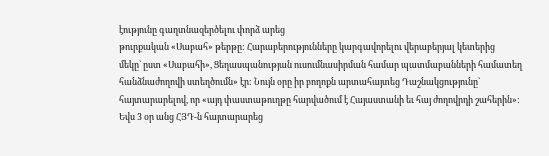էությունը գաղտնազերծելու փորձ արեց
թուրքական «Սաբահ» թերթը: Հարաբերությունները կարգավորելու վերաբերյալ կետերից
մեկը` ըստ «Սաբահի», Ցեղասպանության ուսումնասիրման համար պատմաբանների համատեղ
հանձնաժողովի ստեղծումն» էր: Նույն օրը իր բողոքն արտահայտեց Դաշնակցությունը`
հայտարարելով, որ «այդ փաստաթուղթը հարվածում է Հայաստանի եւ հայ ժողովրդի շահերին»:
Եվս 3 օր անց ՀՅԴ-ն հայտարարեց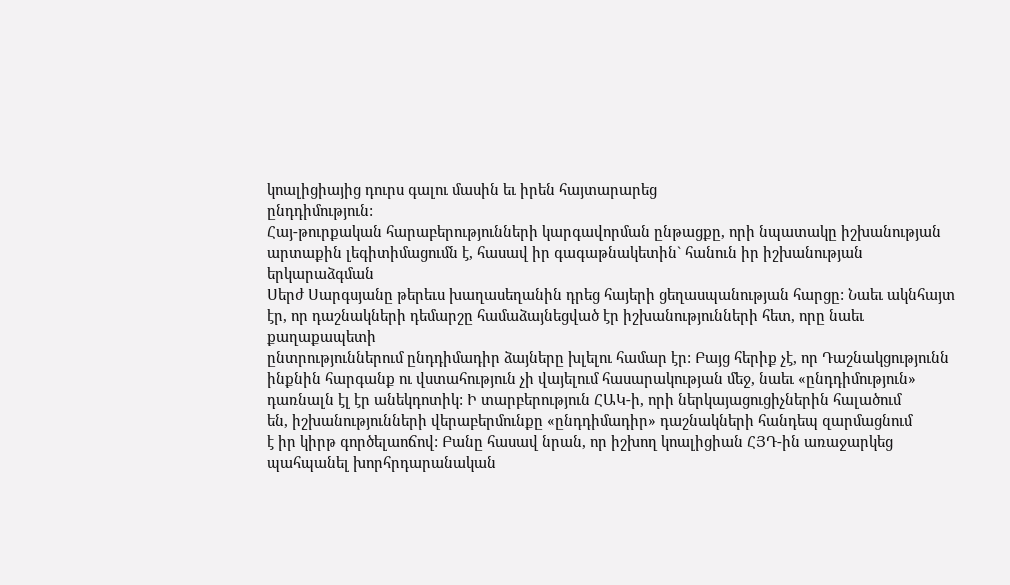կոալիցիայից դուրս գալու մասին եւ իրեն հայտարարեց
ընդդիմություն:
Հայ-թուրքական հարաբերությունների կարգավորման ընթացքը, որի նպատակը իշխանության
արտաքին լեգիտիմացումն է, հասավ իր գագաթնակետին` հանուն իր իշխանության երկարաձգման
Սերժ Սարգսյանը թերեւս խաղասեղանին դրեց հայերի ցեղասպանության հարցը: Նաեւ ակնհայտ
էր, որ դաշնակների դեմարշը համաձայնեցված էր իշխանությունների հետ, որը նաեւ քաղաքապետի
ընտրություններում ընդդիմադիր ձայները խլելու համար էր: Բայց հերիք չէ, որ Դաշնակցությունն
ինքնին հարգանք ու վստահություն չի վայելում հասարակության մեջ, նաեւ «ընդդիմություն»
դառնալն էլ էր անեկդոտիկ: Ի տարբերություն ՀԱԿ-ի, որի ներկայացուցիչներին հալածում
են, իշխանությունների վերաբերմունքը «ընդդիմադիր» դաշնակների հանդեպ զարմացնում
է իր կիրթ գործելաոճով: Բանը հասավ նրան, որ իշխող կոալիցիան ՀՅԴ-ին առաջարկեց
պահպանել խորհրդարանական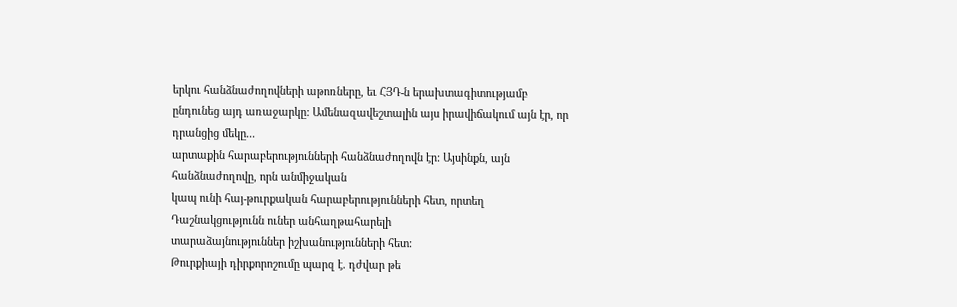երկու հանձնաժողովների աթոռները, եւ ՀՅԴ-ն երախտագիտությամբ
ընդունեց այդ առաջարկը: Ամենազավեշտալին այս իրավիճակում այն էր, որ դրանցից մեկը...
արտաքին հարաբերությունների հանձնաժողովն էր: Այսինքն, այն հանձնաժողովը, որն անմիջական
կապ ունի հայ-թուրքական հարաբերությունների հետ, որտեղ Դաշնակցությունն ուներ անհաղթահարելի
տարաձայնություններ իշխանությունների հետ:
Թուրքիայի դիրքորոշումը պարզ է. դժվար թե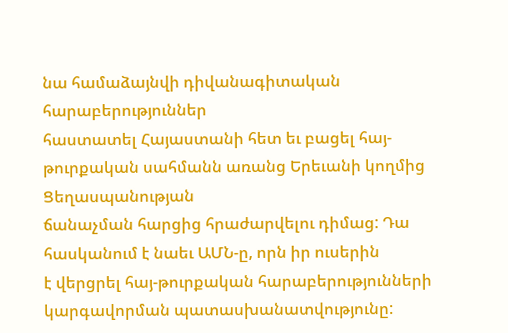նա համաձայնվի դիվանագիտական հարաբերություններ
հաստատել Հայաստանի հետ եւ բացել հայ-թուրքական սահմանն առանց Երեւանի կողմից Ցեղասպանության
ճանաչման հարցից հրաժարվելու դիմաց: Դա հասկանում է նաեւ ԱՄՆ-ը, որն իր ուսերին
է վերցրել հայ-թուրքական հարաբերությունների կարգավորման պատասխանատվությունը: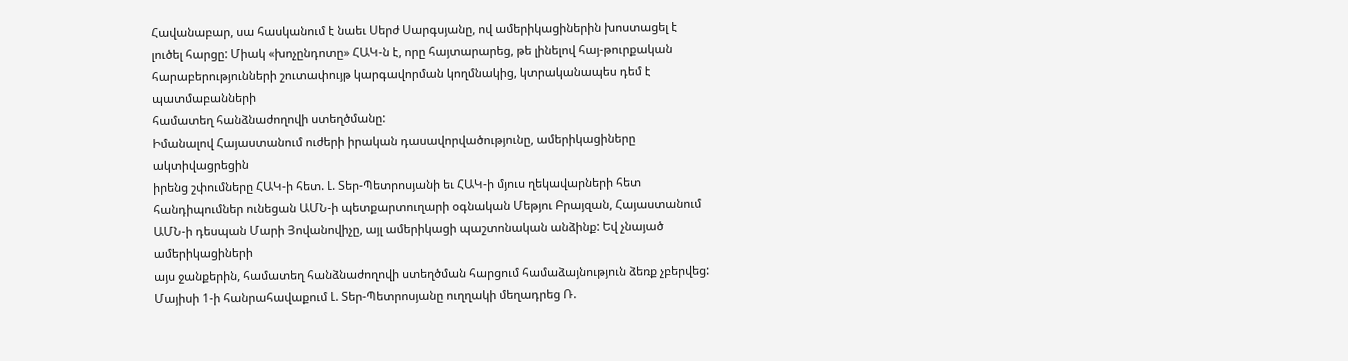Հավանաբար, սա հասկանում է նաեւ Սերժ Սարգսյանը, ով ամերիկացիներին խոստացել է
լուծել հարցը: Միակ «խոչընդոտը» ՀԱԿ-ն է, որը հայտարարեց, թե լինելով հայ-թուրքական
հարաբերությունների շուտափույթ կարգավորման կողմնակից, կտրականապես դեմ է պատմաբանների
համատեղ հանձնաժողովի ստեղծմանը:
Իմանալով Հայաստանում ուժերի իրական դասավորվածությունը, ամերիկացիները ակտիվացրեցին
իրենց շփումները ՀԱԿ-ի հետ. Լ. Տեր-Պետրոսյանի եւ ՀԱԿ-ի մյուս ղեկավարների հետ
հանդիպումներ ունեցան ԱՄՆ-ի պետքարտուղարի օգնական Մեթյու Բրայզան, Հայաստանում
ԱՄՆ-ի դեսպան Մարի Յովանովիչը, այլ ամերիկացի պաշտոնական անձինք: Եվ չնայած ամերիկացիների
այս ջանքերին, համատեղ հանձնաժողովի ստեղծման հարցում համաձայնություն ձեռք չբերվեց:
Մայիսի 1-ի հանրահավաքում Լ. Տեր-Պետրոսյանը ուղղակի մեղադրեց Ռ.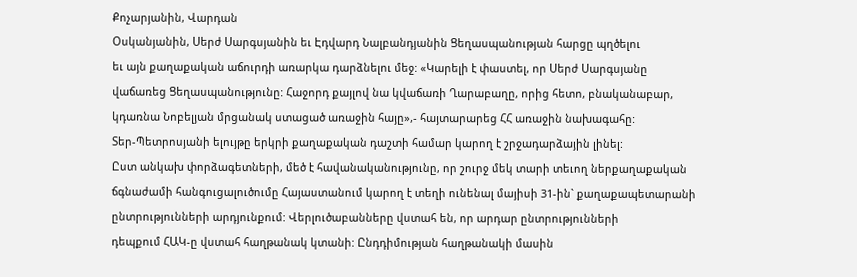Քոչարյանին, Վարդան
Օսկանյանին, Սերժ Սարգսյանին եւ Էդվարդ Նալբանդյանին Ցեղասպանության հարցը պղծելու
եւ այն քաղաքական աճուրդի առարկա դարձնելու մեջ: «Կարելի է փաստել, որ Սերժ Սարգսյանը
վաճառեց Ցեղասպանությունը: Հաջորդ քայլով նա կվաճառի Ղարաբաղը, որից հետո, բնականաբար,
կդառնա Նոբելյան մրցանակ ստացած առաջին հայը»,- հայտարարեց ՀՀ առաջին նախագահը:
Տեր-Պետրոսյանի ելույթը երկրի քաղաքական դաշտի համար կարող է շրջադարձային լինել:
Ըստ անկախ փորձագետների, մեծ է հավանականությունը, որ շուրջ մեկ տարի տեւող ներքաղաքական
ճգնաժամի հանգուցալուծումը Հայաստանում կարող է տեղի ունենալ մայիսի 31-ին` քաղաքապետարանի
ընտրությունների արդյունքում: Վերլուծաբանները վստահ են, որ արդար ընտրությունների
դեպքում ՀԱԿ-ը վստահ հաղթանակ կտանի: Ընդդիմության հաղթանակի մասին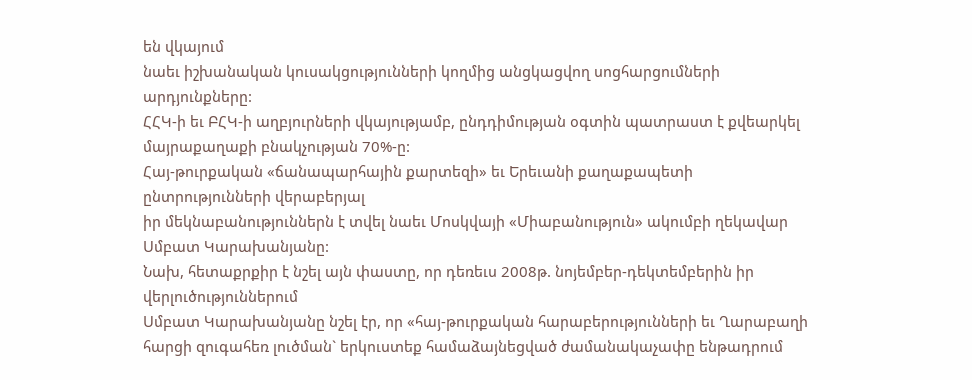են վկայում
նաեւ իշխանական կուսակցությունների կողմից անցկացվող սոցհարցումների արդյունքները:
ՀՀԿ-ի եւ ԲՀԿ-ի աղբյուրների վկայությամբ, ընդդիմության օգտին պատրաստ է քվեարկել
մայրաքաղաքի բնակչության 70%-ը:
Հայ-թուրքական «ճանապարհային քարտեզի» եւ Երեւանի քաղաքապետի ընտրությունների վերաբերյալ
իր մեկնաբանություններն է տվել նաեւ Մոսկվայի «Միաբանություն» ակումբի ղեկավար
Սմբատ Կարախանյանը:
Նախ, հետաքրքիր է նշել այն փաստը, որ դեռեւս 2008թ. նոյեմբեր-դեկտեմբերին իր վերլուծություններում
Սմբատ Կարախանյանը նշել էր, որ «հայ-թուրքական հարաբերությունների եւ Ղարաբաղի
հարցի զուգահեռ լուծման` երկուստեք համաձայնեցված ժամանակաչափը ենթադրում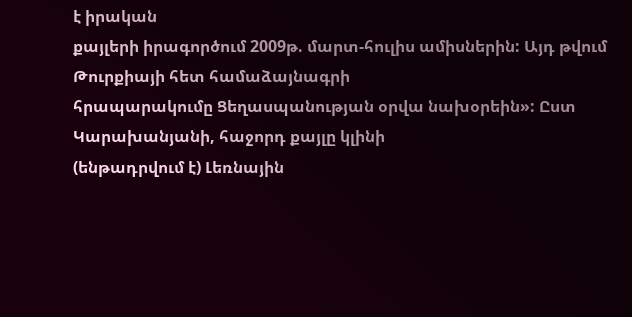է իրական
քայլերի իրագործում 2009թ. մարտ-հուլիս ամիսներին: Այդ թվում Թուրքիայի հետ համաձայնագրի
հրապարակումը Ցեղասպանության օրվա նախօրեին»: Ըստ Կարախանյանի, հաջորդ քայլը կլինի
(ենթադրվում է) Լեռնային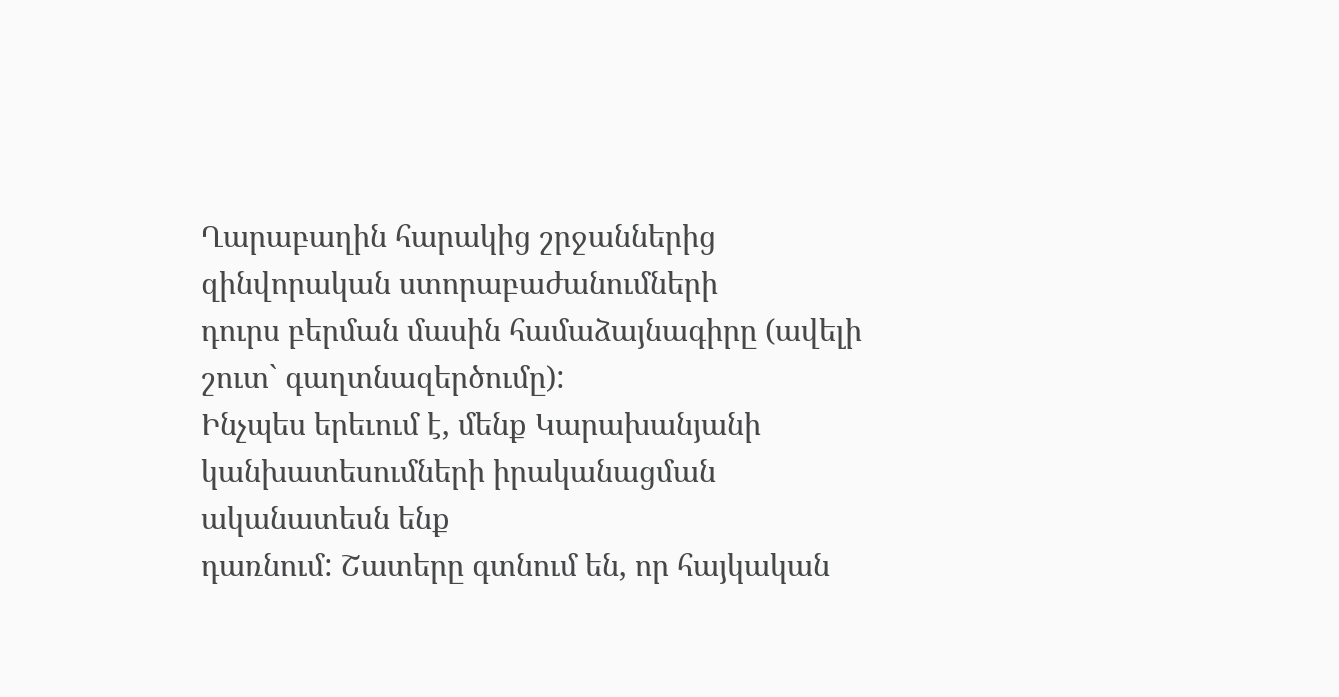Ղարաբաղին հարակից շրջաններից զինվորական ստորաբաժանումների
դուրս բերման մասին համաձայնագիրը (ավելի շուտ` գաղտնազերծումը):
Ինչպես երեւում է, մենք Կարախանյանի կանխատեսումների իրականացման ականատեսն ենք
դառնում: Շատերը գտնում են, որ հայկական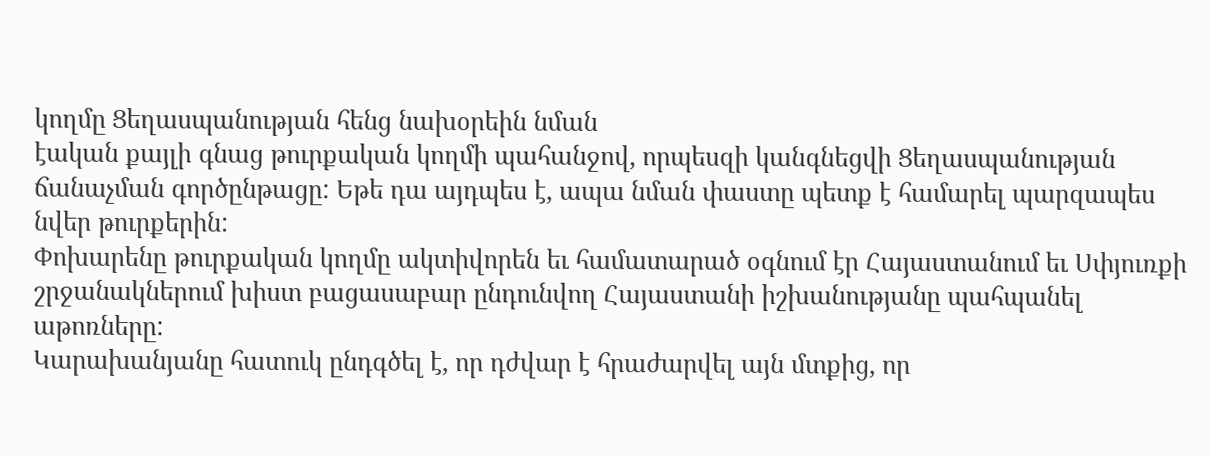կողմը Ցեղասպանության հենց նախօրեին նման
էական քայլի գնաց թուրքական կողմի պահանջով, որպեսզի կանգնեցվի Ցեղասպանության
ճանաչման գործընթացը: Եթե դա այդպես է, ապա նման փաստը պետք է համարել պարզապես
նվեր թուրքերին:
Փոխարենը թուրքական կողմը ակտիվորեն եւ համատարած օգնում էր Հայաստանում եւ Սփյուռքի
շրջանակներում խիստ բացասաբար ընդունվող Հայաստանի իշխանությանը պահպանել աթոռները:
Կարախանյանը հատուկ ընդգծել է, որ դժվար է հրաժարվել այն մտքից, որ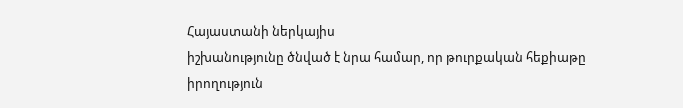Հայաստանի ներկայիս
իշխանությունը ծնված է նրա համար, որ թուրքական հեքիաթը իրողություն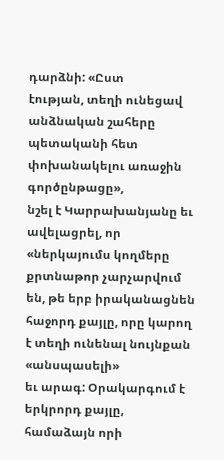դարձնի: «Ըստ
էության, տեղի ունեցավ անձնական շահերը պետականի հետ փոխանակելու առաջին գործընթացը»,
նշել է Կարրախանյանը եւ ավելացրել, որ «ներկայումս կողմերը քրտնաթոր չարչարվում
են, թե երբ իրականացնեն հաջորդ քայլը, որը կարող է տեղի ունենալ նույնքան «անսպասելի»
եւ արագ: Օրակարգում է երկրորդ քայլը, համաձայն որի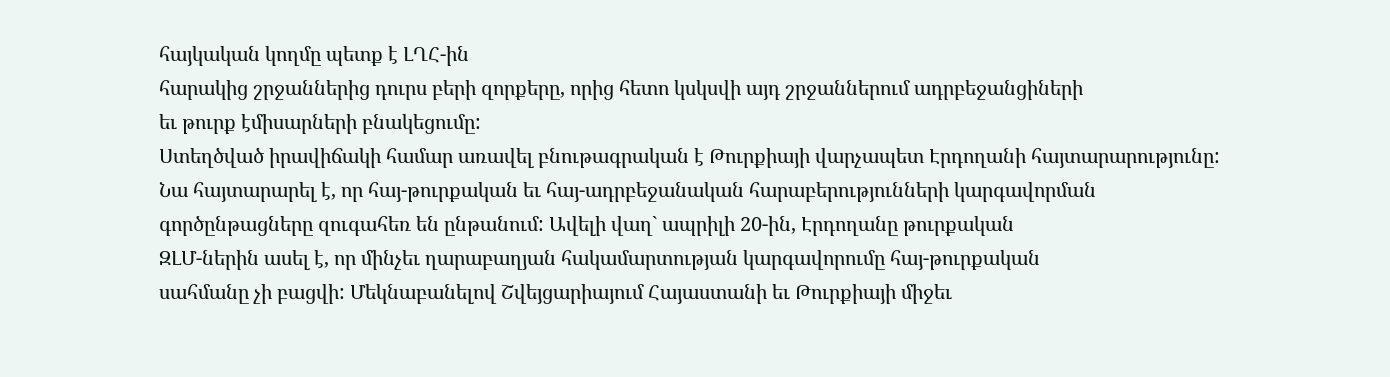հայկական կողմը պետք է ԼՂՀ-ին
հարակից շրջաններից դուրս բերի զորքերը, որից հետո կսկսվի այդ շրջաններում ադրբեջանցիների
եւ թուրք էմիսարների բնակեցումը:
Ստեղծված իրավիճակի համար առավել բնութագրական է Թուրքիայի վարչապետ Էրդողանի հայտարարությունը:
Նա հայտարարել է, որ հայ-թուրքական եւ հայ-ադրբեջանական հարաբերությունների կարգավորման
գործընթացները զուգահեռ են ընթանում: Ավելի վաղ` ապրիլի 20-ին, Էրդողանը թուրքական
ԶԼՄ-ներին ասել է, որ մինչեւ ղարաբաղյան հակամարտության կարգավորումը հայ-թուրքական
սահմանը չի բացվի: Մեկնաբանելով Շվեյցարիայում Հայաստանի եւ Թուրքիայի միջեւ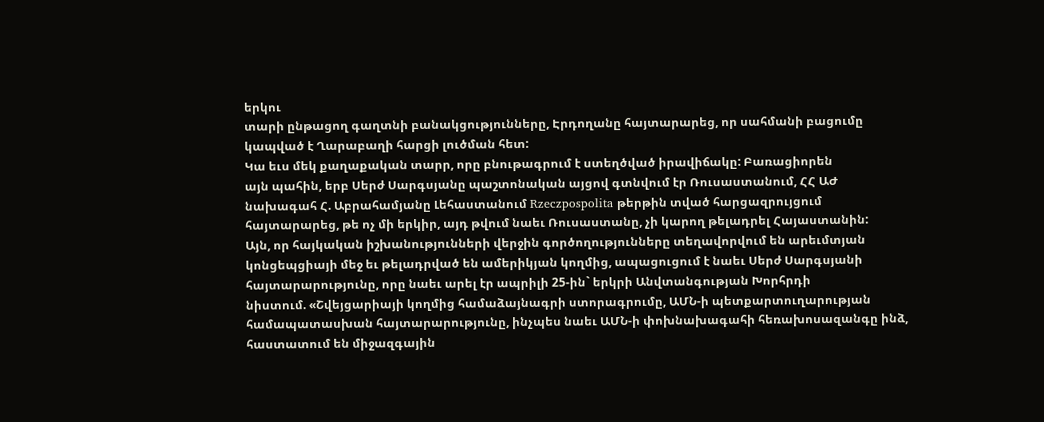երկու
տարի ընթացող գաղտնի բանակցությունները, Էրդողանը հայտարարեց, որ սահմանի բացումը
կապված է Ղարաբաղի հարցի լուծման հետ:
Կա եւս մեկ քաղաքական տարր, որը բնութագրում է ստեղծված իրավիճակը: Բառացիորեն
այն պահին, երբ Սերժ Սարգսյանը պաշտոնական այցով գտնվում էր Ռուսաստանում, ՀՀ ԱԺ
նախագահ Հ. Աբրահամյանը Լեհաստանում Rzeczpospolita թերթին տված հարցազրույցում
հայտարարեց, թե ոչ մի երկիր, այդ թվում նաեւ Ռուսաստանը, չի կարող թելադրել Հայաստանին:
Այն, որ հայկական իշխանությունների վերջին գործողությունները տեղավորվում են արեւմտյան
կոնցեպցիայի մեջ եւ թելադրված են ամերիկյան կողմից, ապացուցում է նաեւ Սերժ Սարգսյանի
հայտարարությունը, որը նաեւ արել էր ապրիլի 25-ին` երկրի Անվտանգության Խորհրդի
նիստում. «Շվեյցարիայի կողմից համաձայնագրի ստորագրումը, ԱՄՆ-ի պետքարտուղարության
համապատասխան հայտարարությունը, ինչպես նաեւ ԱՄՆ-ի փոխնախագահի հեռախոսազանգը ինձ,
հաստատում են միջազգային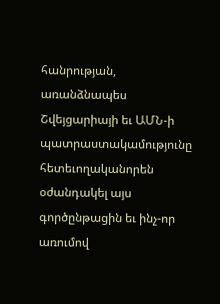հանրության, առանձնապես Շվեյցարիայի եւ ԱՄՆ-ի պատրաստակամությունը
հետեւողականորեն օժանդակել այս գործընթացին եւ ինչ-որ առումով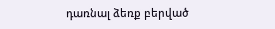դառնալ ձեռք բերված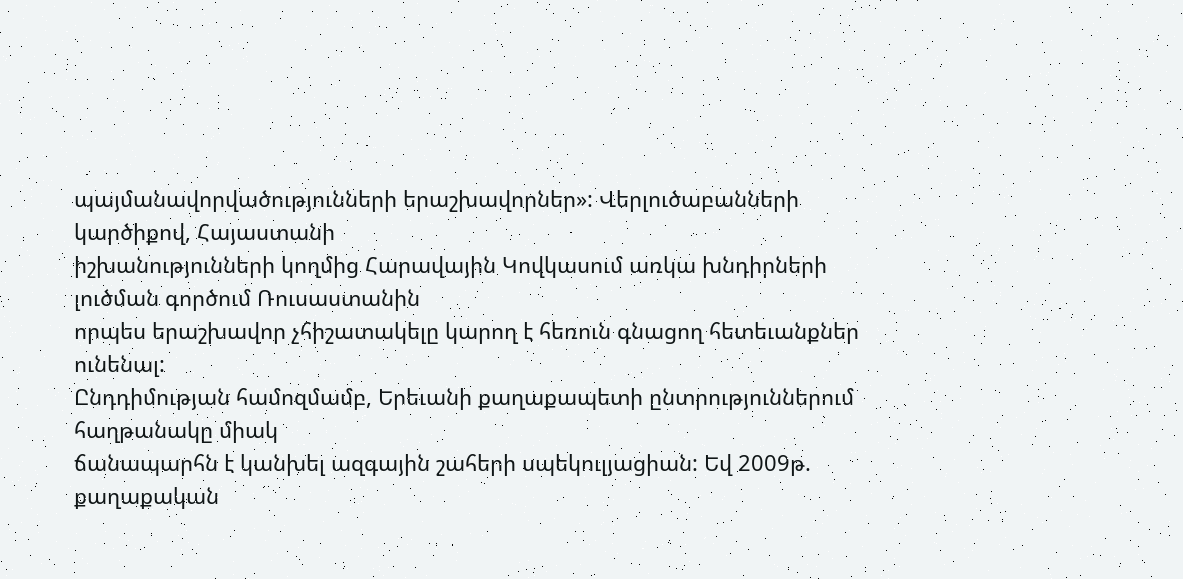պայմանավորվածությունների երաշխավորներ»: Վերլուծաբանների կարծիքով, Հայաստանի
իշխանությունների կողմից Հարավային Կովկասում առկա խնդիրների լուծման գործում Ռուսաստանին
որպես երաշխավոր չհիշատակելը կարող է հեռուն գնացող հետեւանքներ ունենալ:
Ընդդիմության համոզմամբ, Երեւանի քաղաքապետի ընտրություններում հաղթանակը միակ
ճանապարհն է կանխել ազգային շահերի սպեկուլյացիան: Եվ 2009թ. քաղաքական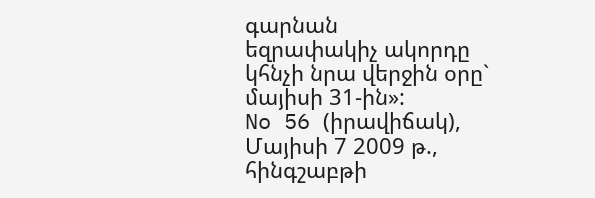գարնան
եզրափակիչ ակորդը կհնչի նրա վերջին օրը` մայիսի 31-ին»:
No 56 (իրավիճակ), Մայիսի 7 2009 թ., հինգշաբթի